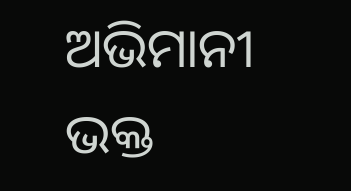ଅଭିମାନୀ ଭକ୍ତ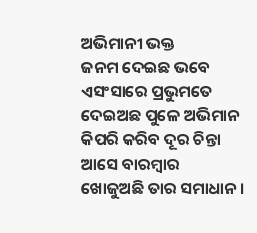ଅଭିମାନୀ ଭକ୍ତ
ଜନମ ଦେଇଛ ଭବେ ଏସଂସାରେ ପ୍ରଭୁମତେ
ଦେଇଅଛ ପୁଳେ ଅଭିମାନ
କିପରି କରିବ ଦୂର ଚିନ୍ତା ଆସେ ବାରମ୍ବାର
ଖୋଜୁଅଛି ତାର ସମାଧାନ ।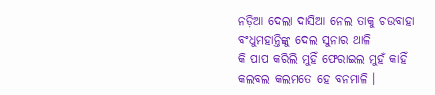ନଡ଼ିଆ ଦେଲା ଦାସିଆ ନେଲ ତାକୁ ଚଉବାହା
ବଂଧୁମହାନ୍ତିଙ୍କୁ ଦେଲ ସୁନାର ଥାଳି
କି ପାପ କରିଲି ମୁହିଁ ଫେରାଇଲ ମୁହଁ କାହିଁ
କଲବଲ କଲମତେ ହେ ବନମାଳି ।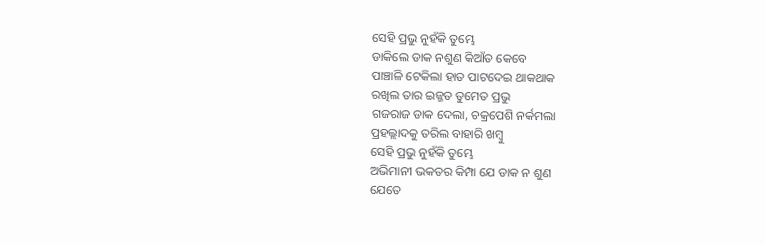ସେହି ପ୍ରଭୁ ନୁହଁକି ତୁମ୍ଭେ
ଡାକିଲେ ଡାକ ନଶୁଣ କିଆଁତ କେବେ
ପାଞ୍ଚାଳି ଟେକିଲା ହାତ ପାଟଦେଇ ଥାକଥାକ
ରଖିଲ ତାର ଇଜ୍ଜତ ତୁମେତ ପ୍ରଭୁ
ଗଜରାଜ ଡାକ ଦେଲା, ଚକ୍ରପେଶି ନର୍କମଲା
ପ୍ରହଲ୍ଲାଦକୁ ତରିଲ ବାହାରି ଖମ୍ବୁ
ସେହି ପ୍ରଭୁ ନୁହଁକି ତୁମ୍ଭେ
ଅଭିମାନୀ ଭକତର କିମ୍ପା ଯେ ଡାକ ନ ଶୁଣ
ଯେତେ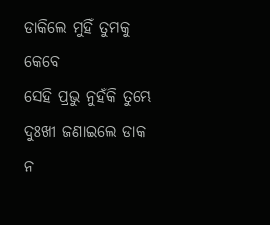ଡାକିଲେ ମୁହିଁ ତୁମକୁ କେବେ
ସେହି ପ୍ରଭୁ ନୁହଁକି ତୁମ୍ଭେ
ଦୁଃଖୀ ଜଣାଇଲେ ଡାକ ନ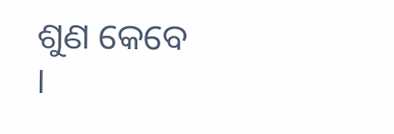ଶୁଣ କେବେ ।